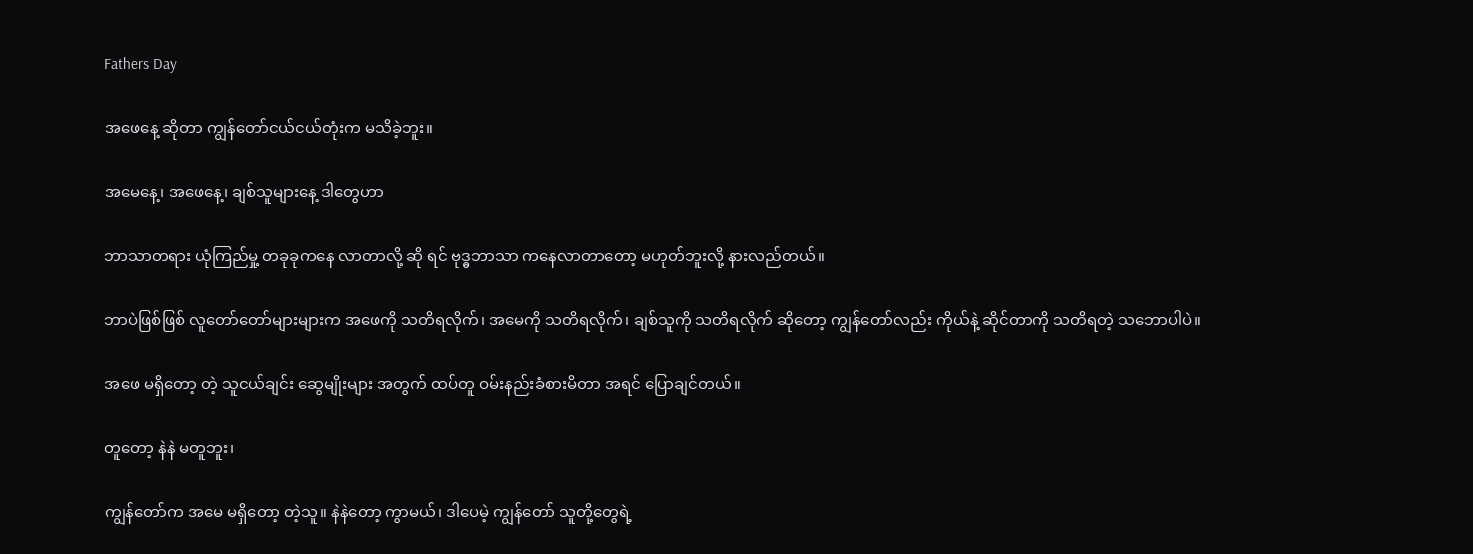Fathers Day

အဖေနေ့ ဆိုတာ ကျွန်တော်ငယ်ငယ်တုံးက မသိခဲ့ဘူး။

အမေနေ့၊ အဖေနေ့၊ ချစ်သူများနေ့ ဒါတွေဟာ

ဘာသာတရား ယုံကြည်မှု့ တခုခုကနေ လာတာလို့ ဆို ရင် ဗုဒ္ဓဘာသာ ကနေလာတာတော့ မဟုတ်ဘူးလို့ နားလည်တယ်။

ဘာပဲဖြစ်ဖြစ် လူတော်တော်များများက အဖေကို သတိရလိုက်၊ အမေကို သတိရလိုက်၊ ချစ်သူကို သတိရလိုက် ဆိုတော့ ကျွန်တော်လည်း ကိုယ်နဲ့ ဆိုင်တာကို သတိရတဲ့ သဘောပါပဲ။

အဖေ မရှိတော့ တဲ့ သူငယ်ချင်း ဆွေမျိုးများ အတွက် ထပ်တူ ဝမ်းနည်းခံစားမိတာ အရင် ပြောချင်တယ်။

တူတော့ နဲနဲ မတူဘူး၊

ကျွန်တော်က အမေ မရှိတော့ တဲ့သူ။ နဲနဲတော့ ကွာမယ်၊ ဒါပေမဲ့ ကျွန်တော် သူတို့တွေရဲ့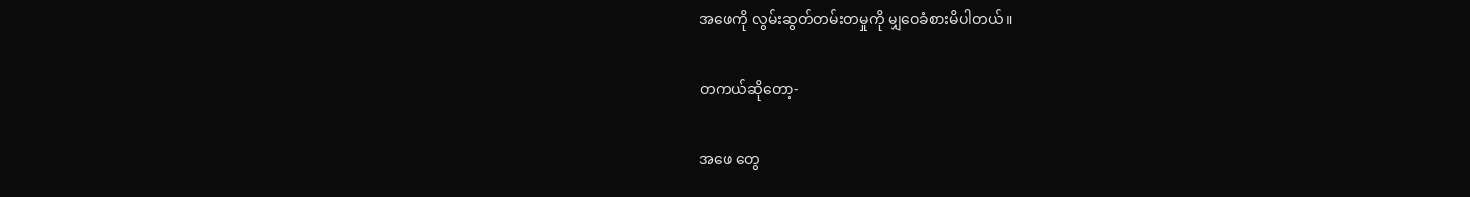အဖေကို လွမ်းဆွတ်တမ်းတမှုကို မျှဝေခံစားမိပါတယ်။

တကယ်ဆိုတော့-

အဖေ တွေ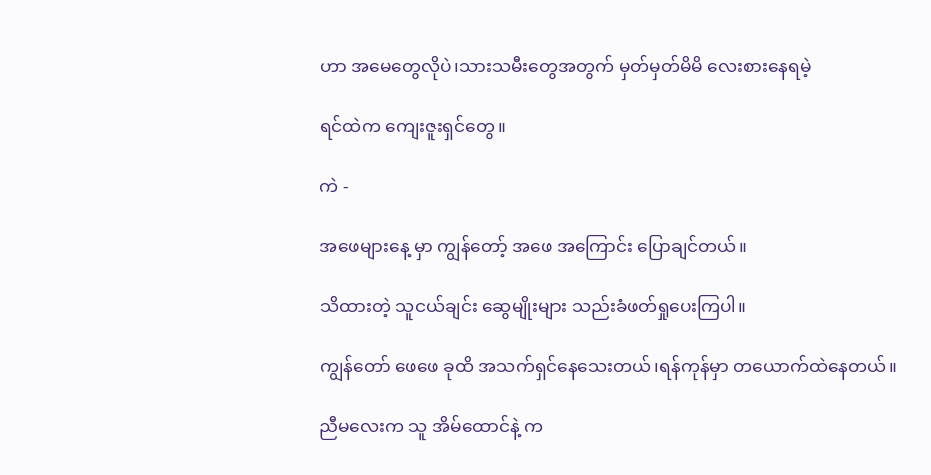ဟာ အမေတွေလိုပဲ၊သားသမီးတွေအတွက် မှတ်မှတ်မိမိ လေးစားနေရမဲ့

ရင်ထဲက ကျေးဇူးရှင်တွေ။

ကဲ -

အဖေများနေ့ မှာ ကျွန်တော့် အဖေ အကြောင်း ပြောချင်တယ်။

သိထားတဲ့ သူငယ်ချင်း ဆွေမျိုးများ သည်းခံဖတ်ရှုပေးကြပါ။

ကျွန်တော် ဖေဖေ ခုထိ အသက်ရှင်နေသေးတယ်၊ရန်ကုန်မှာ တယောက်ထဲနေတယ်။

ညီမလေးက သူ အိမ်ထောင်နဲ့ က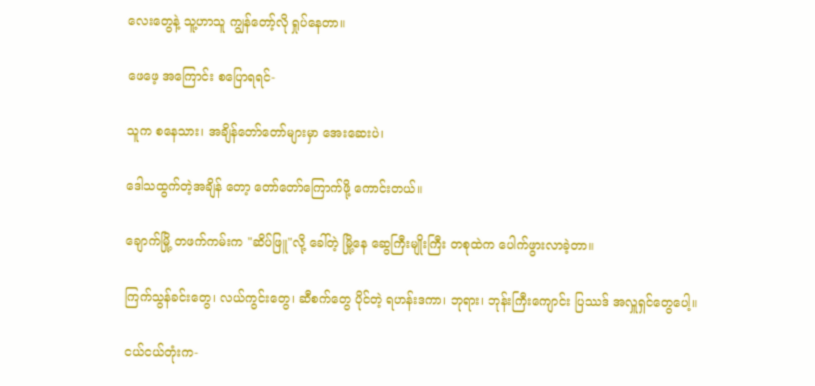လေးတွေနဲ့ သူ့ဟာသူ ကျွန်တော့်လို ရှုပ်နေတာ။

ဖေဖေ့ အကြောင်း စပြောရရင်-

သူက စနေသား၊ အချိန်တော်တော်များမှာ အေးဆေးပဲ၊

ဒေါသထွက်တဲ့အချိန် တော့ တော်တော်ကြောက်ဖို့ ကောင်းတယ်။

ချောက်မြို့ တဖက်ကမ်းက "ဆိပ်ဖြူ"လို့ ခေါ်တဲ့ မြို့နေ ဆွေကြီးမျိုးကြီး တစုထဲက ပေါက်ဖွားလာခဲ့တာ။

ကြက်သွန်ခင်းတွေ၊ လယ်ကွင်းတွေ၊ ဆီစက်တွေ ပိုင်တဲ့ ရဟန်းဒကာ၊ ဘုရား၊ ဘုန်းကြီးကျောင်း ပြဿဒ် အလှူရှင်တွေပေါ့။

ငယ်ငယ်တုံးက-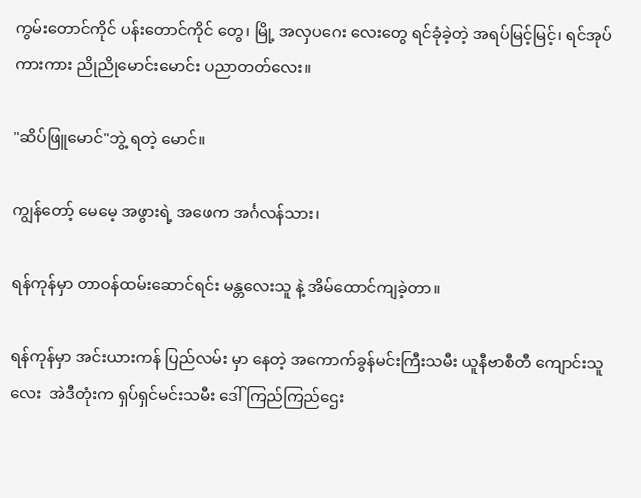ကွမ်းတောင်ကိုင် ပန်းတောင်ကိုင် တွေ၊ မြို့ အလှပဂေး လေးတွေ ရင်ခုံခဲ့တဲ့ အရပ်မြင့်မြင့်၊ ရင်အုပ်ကားကား ညိုညိုမောင်းမောင်း ပညာတတ်လေး။

"ဆိပ်ဖြူမောင်"ဘွဲ့ ရတဲ့ မောင်။

ကျွန်တော့် မေမေ့ အဖွားရဲ့ အဖေက အင်္ဂလန်သား၊

ရန်ကုန်မှာ တာဝန်ထမ်းဆောင်ရင်း မန္တလေးသူ နဲ့ အိမ်ထောင်ကျခဲ့တာ။

ရန်ကုန်မှာ အင်းယားကန် ပြည်လမ်း မှာ နေတဲ့ အကောက်ခွန်မင်းကြီးသမီး ယူနီဗာစီတီ ကျောင်းသူလေး  အဲဒီတုံးက ရှပ်ရှင်မင်းသမီး ဒေါ်ကြည်ကြည်ဌေး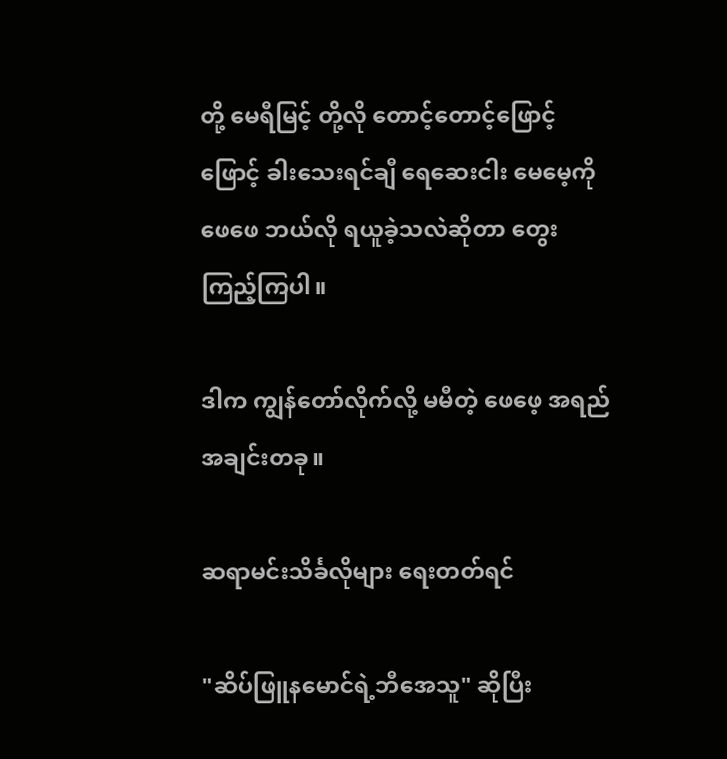တို့ မေရီမြင့် တို့လို တောင့်တောင့်ဖြောင့်ဖြောင့် ခါးသေးရင်ချီ ရေဆေးငါး မေမေ့ကို ဖေဖေ ဘယ်လို ရယူခဲ့သလဲဆိုတာ တွေးကြည့်ကြပါ။

ဒါက ကျွန်တော်လိုက်လို့ မမီတဲ့ ဖေဖေ့ အရည်အချင်းတခု။

ဆရာမင်းသိင်္ခလိုများ ရေးတတ်ရင်

"ဆိပ်ဖြူနမောင်ရဲ့ဘီအေသူ" ဆိုပြီး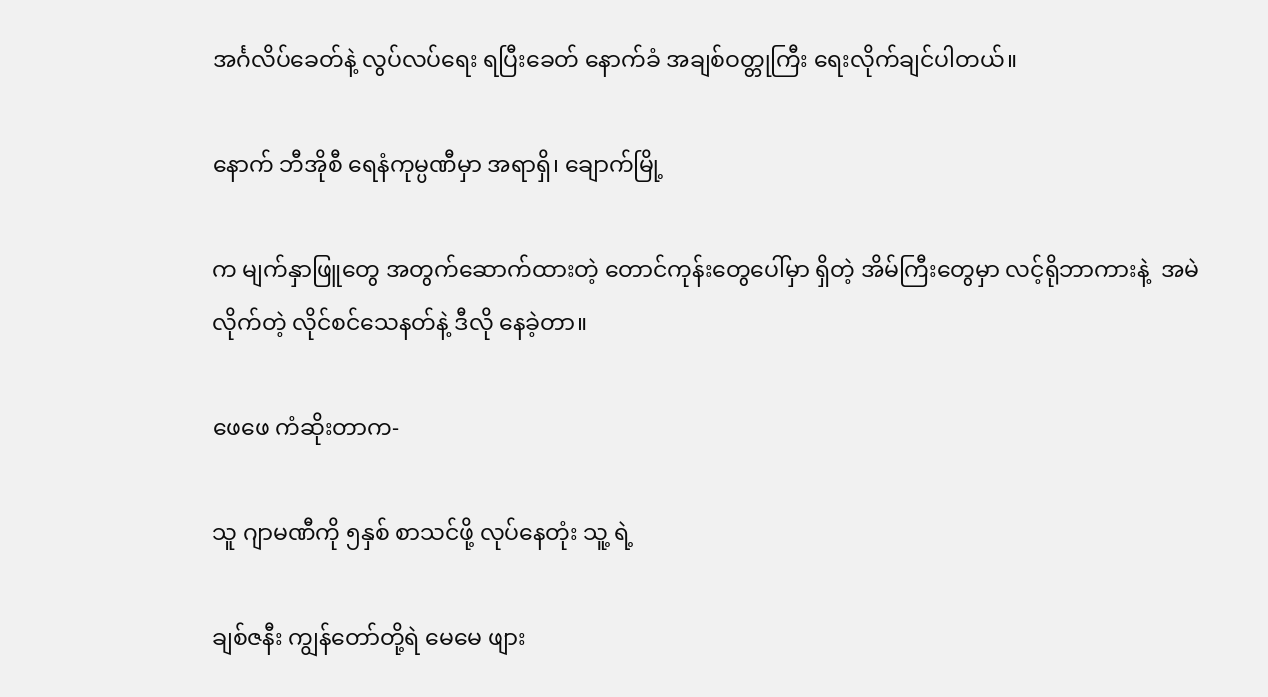အင်္ဂလိပ်ခေတ်နဲ့ လွပ်လပ်ရေး ရပြီးခေတ် နောက်ခံ အချစ်ဝတ္တုကြီး ရေးလိုက်ချင်ပါတယ်။

နောက် ဘီအိုစီ ရေနံကုမ္ပဏီမှာ အရာရှိ၊ ချောက်မြို့

က မျက်နှာဖြူတွေ အတွက်ဆောက်ထားတဲ့ တောင်ကုန်းတွေပေါ်မှာ ရှိတဲ့ အိမ်ကြီးတွေမှာ လင့်ရိုဘာကားနဲ့  အမဲလိုက်တဲ့ လိုင်စင်သေနတ်နဲ့ ဒီလို နေခဲ့တာ။

ဖေဖေ ကံဆိုးတာက-

သူ ဂျာမဏီကို ၅နှစ် စာသင်ဖို့ လုပ်နေတုံး သူ့ ရဲ့

ချစ်ဇနီး ကျွန်တော်တို့ရဲ မေမေ ဖျား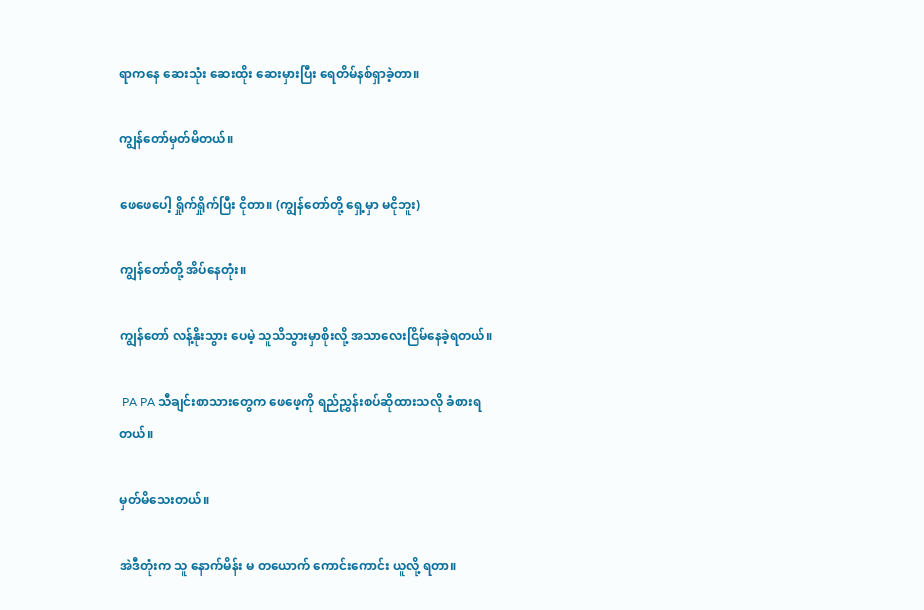ရာကနေ ဆေးသုံး ဆေးထိုး ဆေးမှားပြီး ရေတိမ်နစ်ရှာခဲ့တာ။

ကျွန်တော်မှတ်မိတယ်။

ဖေဖေပေါ့ ရှိုက်ရှိုက်ပြီး ငိုတာ။ (ကျွန်တော်တို့ ရှေ့မှာ မငိုဘူး)

ကျွန်တော်တို့ အိပ်နေတုံး။

ကျွန်တော် လန့်နိုးသွား ပေမဲ့ သူသိသွားမှာစိုးလို့ အသာလေးငြိမ်နေခဲ့ရတယ်။

 PA PA သီချင်းစာသားတွေက ဖေဖေ့ကို ရည်ညွှန်းစပ်ဆိုထားသလို ခံစားရတယ်။

မှတ်မိသေးတယ်။

အဲဒီတုံးက သူ နောက်မိန်း မ တယောက် ကောင်းကောင်း ယူလို့ ရတာ။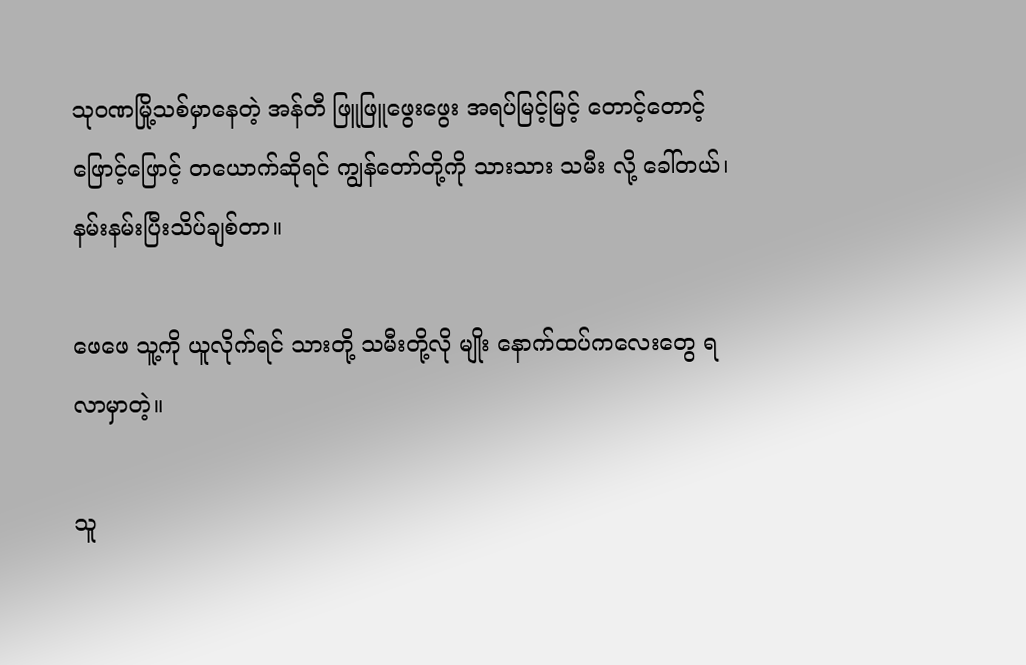သုဝဏမြို့သစ်မှာနေတဲ့ အန်တီ ဖြူဖြူဖွေးဖွေး အရပ်မြင့်မြင့် တောင့်တောင့်ဖြောင့်ဖြောင့် တယောက်ဆိုရင် ကျွန်တော်တို့ကို သားသား သမီး လို့ ခေါ်တယ်၊ နမ်းနမ်းပြီးသိပ်ချစ်တာ။

ဖေဖေ သူ့ကို ယူလိုက်ရင် သားတို့ သမီးတို့လို မျိုး နောက်ထပ်ကလေးတွေ ရလာမှာတဲ့။

သူ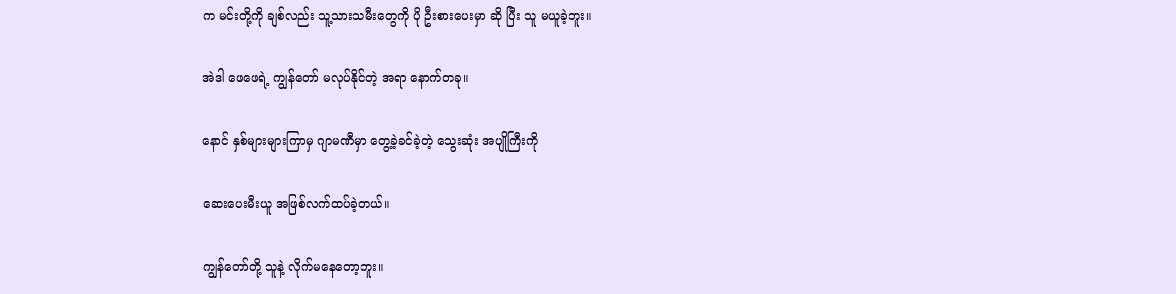က မင်းတို့ကို ချစ်လည်း သူ့သားသမီးတွေကို ပို ဦးစားပေးမှာ ဆို ပြီး သူ မယူခဲ့ဘူး။

အဲဒါ ဖေဖေရဲ့ ကျွန်တော် မလုပ်နိုင်တဲ့ အရာ နောက်တခု။

နောင် နှစ်များများကြာမှ ဂျာမဏီမှာ တွေ့ခဲ့ခင်ခဲ့တဲ့ သွေးဆုံး အပျိုကြီးကို

ဆေးပေးမီးယူ အဖြစ်လက်ထပ်ခဲ့တယ်။

ကျွန်တော်တို့ သူနဲ့ လိုက်မနေတော့ဘူး။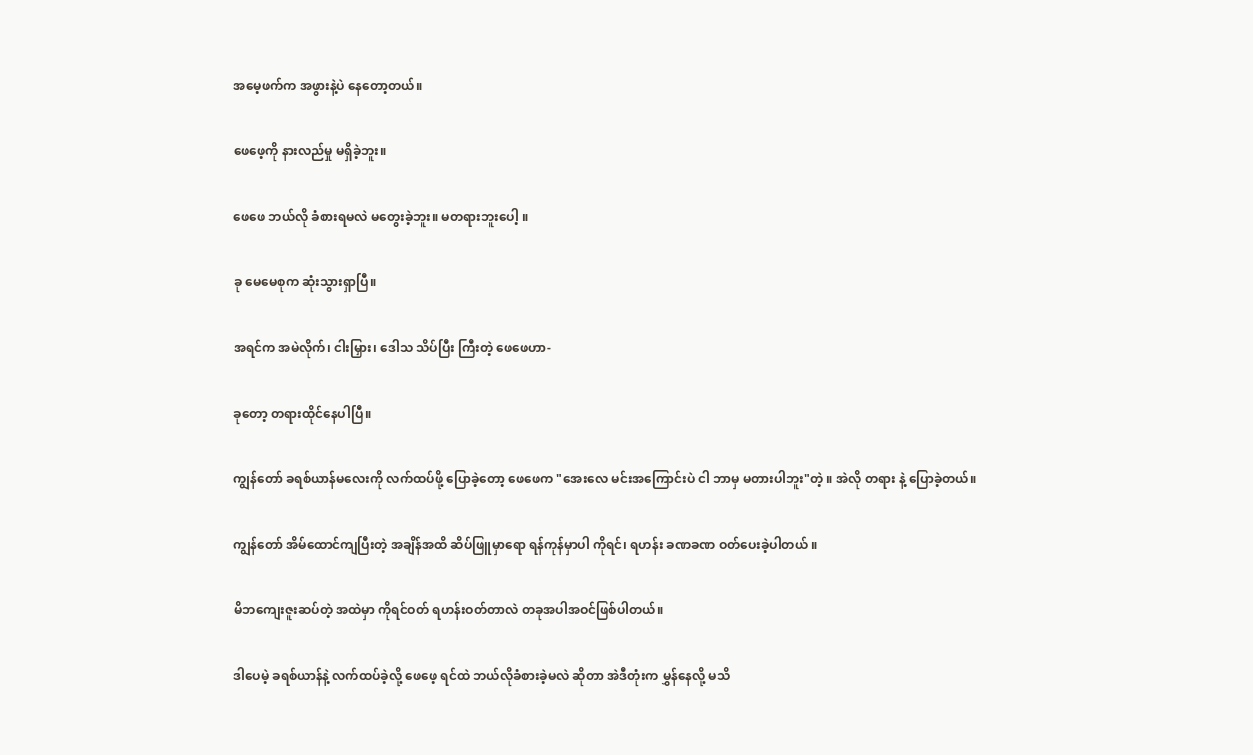အမေ့ဖက်က အဖွားနဲ့ပဲ နေတော့တယ်။

ဖေဖေ့ကို နားလည်မှု မရှိခဲ့ဘူး။

ဖေဖေ ဘယ်လို ခံစားရမလဲ မတွေးခဲ့ဘူး။ မတရားဘူးပေါ့ ။

ခု မေမေစုက ဆုံးသွားရှာပြီ။

အရင်က အမဲလိုက်၊ ငါးမြှား၊ ဒေါသ သိပ်ပြီး ကြီးတဲ့ ဖေဖေဟာ-

ခုတော့ တရားထိုင်နေပါပြီ။

ကျွန်တော် ခရစ်ယာန်မလေးကို လက်ထပ်ဖို့ ပြောခဲ့တော့ ဖေဖေက "အေးလေ မင်းအကြောင်းပဲ ငါ ဘာမှ မတားပါဘူး"တဲ့ ။ အဲလို တရား နဲ့ ပြောခဲ့တယ်။

ကျွန်တော် အိမ်ထောင်ကျပြီးတဲ့ အချိန်အထိ ဆိပ်ဖြူမှာရော ရန်ကုန်မှာပါ ကိုရင်၊ ရဟန်း ခဏခဏ ဝတ်ပေးခဲ့ပါတယ် ။

မိဘကျေးဇူးဆပ်တဲ့ အထဲမှာ ကိုရင်ဝတ် ရဟန်းဝတ်တာလဲ တခုအပါအဝင်ဖြစ်ပါတယ်။

ဒါပေမဲ့ ခရစ်ယာန်နဲ့ လက်ထပ်ခဲ့လို့ ဖေဖေ့ ရင်ထဲ ဘယ်လိုခံစားခဲ့မလဲ ဆိုတာ အဲဒီတုံးက မွှန်နေလို့ မသိ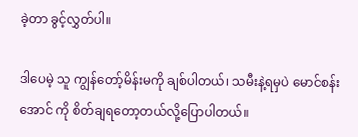ခဲ့တာ ခွင့်လွှတ်ပါ။

ဒါပေမဲ့ သူ ကျွန်တော့်မိန်းမကို ချစ်ပါတယ်၊ သမီးနဲ့ရမှပဲ မောင်စန်းအောင် ကို စိတ်ချရတော့တယ်လို့ပြောပါတယ်။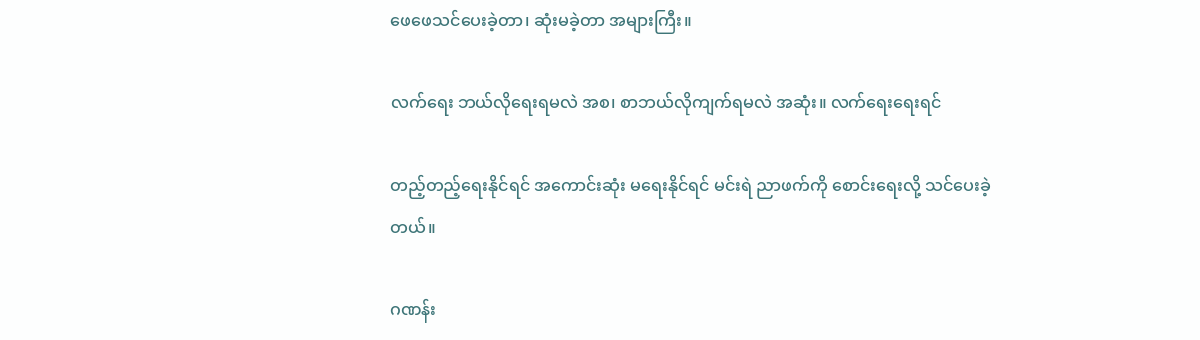ဖေဖေသင်ပေးခဲ့တာ၊ ဆုံးမခဲ့တာ အများကြီး။

လက်ရေး ဘယ်လိုရေးရမလဲ အစ၊ စာဘယ်လိုကျက်ရမလဲ အဆုံး။ လက်ရေးရေးရင်

တည့်တည့်ရေးနိုင်ရင် အကောင်းဆုံး မရေးနိုင်ရင် မင်းရဲ ညာဖက်ကို စောင်းရေးလို့ သင်ပေးခဲ့တယ်။

ဂဏန်း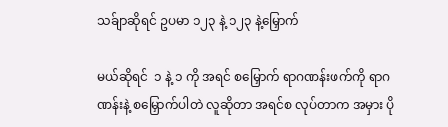သခ်ျာဆိုရင် ဥပမာ ၁၂၃ နဲ့ ၁၂၃ နဲ့မြှောက်

မယ်ဆိုရင်  ၁ နဲ့ ၁ ကို အရင် စမြှောက် ရာဂဏန်းဖက်ကို ရာဂဏန်းနဲ့ စမြှောက်ပါတဲ လူဆိုတာ အရင်စ လုပ်တာက အမှား ပို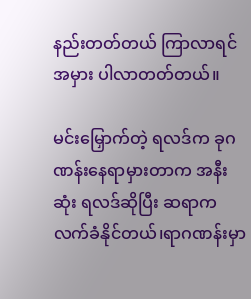နည်းတတ်တယ် ကြာလာရင် အမှား ပါလာတတ်တယ်။

မင်းမြှောက်တဲ့ ရလဒ်က ခုဂဏန်းနေရာမှားတာက အနီးဆုံး ရလဒ်ဆိုပြီး ဆရာက လက်ခံနိုင်တယ်၊ရာဂဏန်းမှာ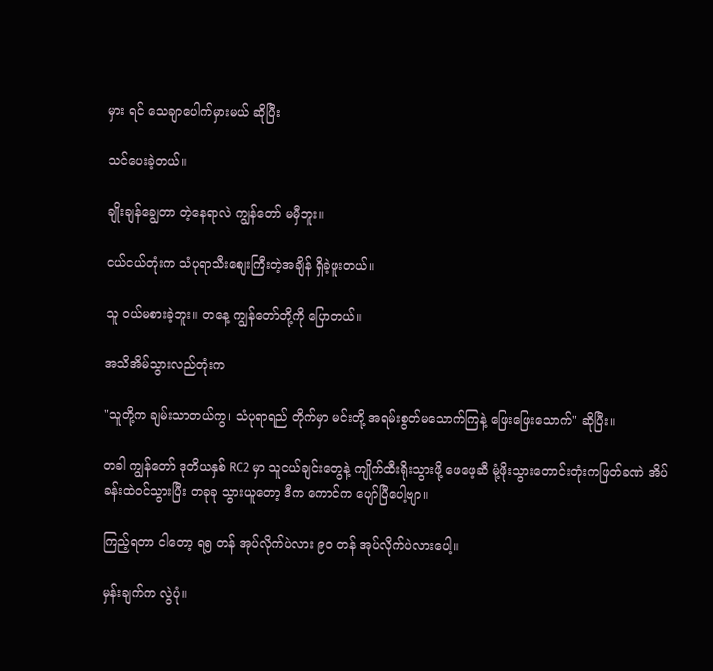မှား ရင် သေချာပေါက်မှားမယ် ဆိုပြီး

သင်ပေးခဲ့တယ်။

ချိုးချန်ချွေတာ တဲ့နေရာလဲ ကျွန်တော် မမှီဘူး။

ငယ်ငယ်တုံးက သံပုရာသီးစျေးကြီးတဲ့အချိန် ရှိခဲ့ဖူးတယ်။

သူ ၀ယ်မစားခဲ့ဘူး။ တနေ့ ကျွန်တော်တို့ကို ပြောတယ်။

အသိအိမ်သွားလည်တုံးက

"သူတို့က ချမ်းသာတယ်ကွ၊ သံပုရာရည် တိုက်မှာ မင်းတို့ အရမ်းစွတ်မသောက်ကြနဲ့ ဖြေးဖြေးသောက်" ဆိုပြီး။

တခါ ကျွန်တော် ဒုတိယနှစ် RC2 မှာ သူငယ်ချင်းတွေနဲ့ ကျိုက်ထီးရိုးသွားဖို့ ဖေဖေ့ဆီ မုံ့ဖိုးသွားတောင်းတုံးကဖြတ်ခဏဲ အိပ်ခန်းထဲဝင်သွားပြီး တခုခု သွားယူတော့ ဒီက ကောင်က ပျော်ပြီပေါ့ဗျာ။

ကြည့်ရတာ ငါတော့ ရ၅ တန် အုပ်လိုက်ပဲလား ၉၀ တန် အုပ်လိုက်ပဲလားပေါ့။

မှန်းချက်က လွဲပုံ။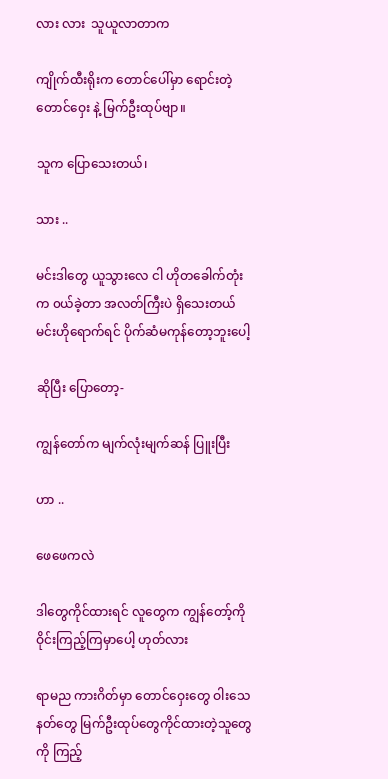လား လား  သူယူလာတာက

ကျိုက်ထီးရိုးက တောင်ပေါ်မှာ ရောင်းတဲ့ တောင်ဝှေး နဲ့ မြက်ဦးထုပ်ဗျာ။

သူက ပြောသေးတယ်၊

သား ..

မင်းဒါတွေ ယူသွားလေ ငါ ဟိုတခေါက်တုံးက ၀ယ်ခဲ့တာ အလတ်ကြီးပဲ ရှိသေးတယ် မင်းဟိုရောက်ရင် ပိုက်ဆံမကုန်တော့ဘူးပေါ့

ဆိုပြီး ပြောတော့-

ကျွန်တော်က မျက်လုံးမျက်ဆန် ပြူးပြီး

ဟာ ..

ဖေဖေကလဲ

ဒါတွေကိုင်ထားရင် လူတွေက ကျွန်တော့်ကို ဝိုင်းကြည့်ကြမှာပေါ့ ဟုတ်လား

ရာမည ကားဂိတ်မှာ တောင်ဝှေးတွေ ဝါးသေနတ်တွေ မြက်ဦးထုပ်တွေကိုင်ထားတဲ့သူတွေကို ကြည့်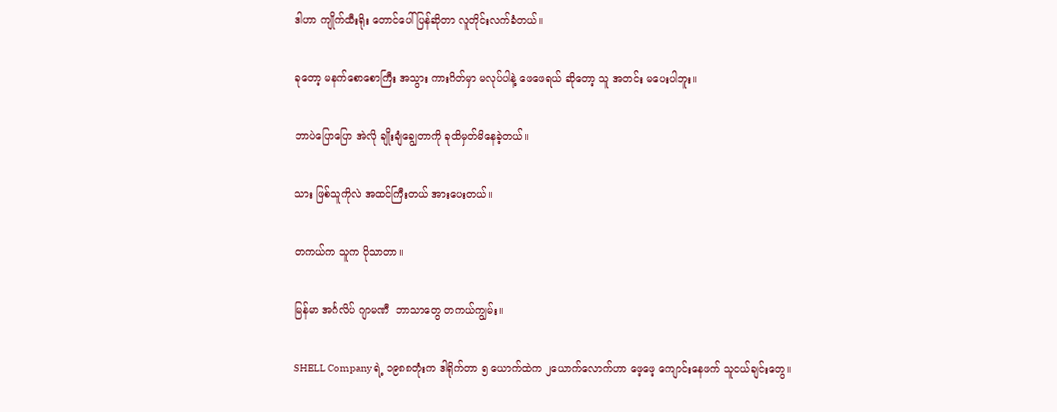ဒါဟာ ကျိုက်ထီးရိုး တောင်ပေါ်ပြန်ဆိုတာ လူတိုင်းလက်ခံတယ်။

ခုတော့ မနက်စောစောကြီး အသွား ကားဂိတ်မှာ မလုပ်ပါနဲ့ ဖေဖေရယ် ဆိုတော့ သူ အတင်း မပေးပါဘူး။

ဘာပဲပြောပြော အဲလို ချိုးချံချွေတာကို ခုထိမှတ်မိနေခဲ့တယ်။

သား ဖြစ်သူကိုလဲ အထင်ကြီးတယ် အားပေးတယ်။

တကယ်က သူက ပိုသာတာ။

မြန်မာ အင်္ဂလိပ် ဂျာမဏီ  ဘာသာတွေ တကယ်ကျွမ်း။

SHELL Company ရဲ့ ၁၉၈၈တုံးက ဒါရိုက်တာ ၅ ယောက်ထဲက ၂ယောက်လောက်ဟာ ဖေ့ဖေ့ ကျောင်းနေဖက် သူငယ်ချင်းတွေ။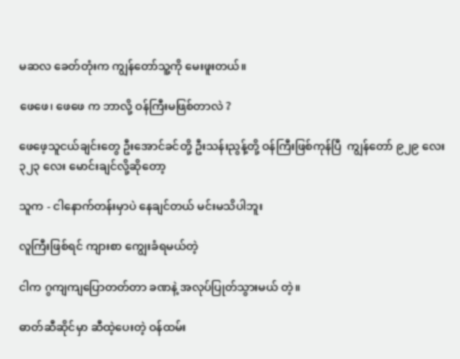မဆလ ခေတ်တုံးက ကျွန်တော်သူ့ကို မေးဖူးတယ်။

ဖေဖေ၊ ဖေဖေ က ဘာလို့ ဝန်ကြီးမဖြစ်တာလဲ ?

ဖေဖေ့သူငယ်ချင်းတွေ ဦးအောင်ခင်တို့ ဦးသန်းညွန့်တို့ ဝန်ကြီးဖြစ်ကုန်ပြီ  ကျွန်တော် ၉၂၉ လေး ၃၂၃ လေး မောင်းချင်လို့ဆိုတော့

သူက - ငါနောက်တန်းမှာပဲ နေချင်တယ် မင်းမသိပါဘူး

လူကြီးဖြစ်ရင် ကျားစာ ကျွေးခံရမယ်တဲ့

ငါက ဂွကျကျပြောတတ်တာ ခဏနဲ့ အလုပ်ပြုတ်သွားမယ် တဲ့။

ဓာတ်ဆီဆိုင်မှာ ဆီထဲ့ပေးတဲ့ ဝန်ထမ်း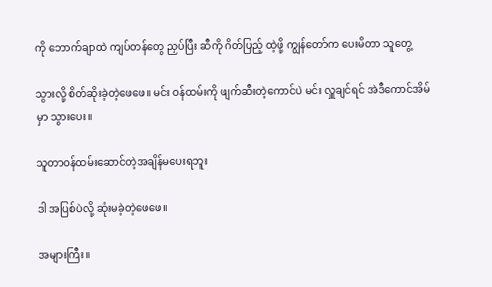ကို ဘောက်ချာထဲ ကျပ်တန်တွေ ညှပ်ပြီး ဆီကို ဂိတ်ပြည့် ထဲ့ဖို့ ကျွန်တော်က ပေးမိတာ သူတွေ့

သွားလို့ စိတ်ဆိုးခဲ့တဲ့ဖေဖေ။ မင်း ဝန်ထမ်းကို ဖျက်ဆီးတဲ့ကောင်ပဲ မင်း လှူချင်ရင် အဲဒီကောင်အိမ်မှာ သွားပေး။

သူတာဝန်ထမ်းဆောင်တဲ့အချိန်မပေးရဘူး

ဒါ အပြစ်ပဲလို့ ဆုံးမခဲ့တဲ့ဖေဖေ။

အများကြီး။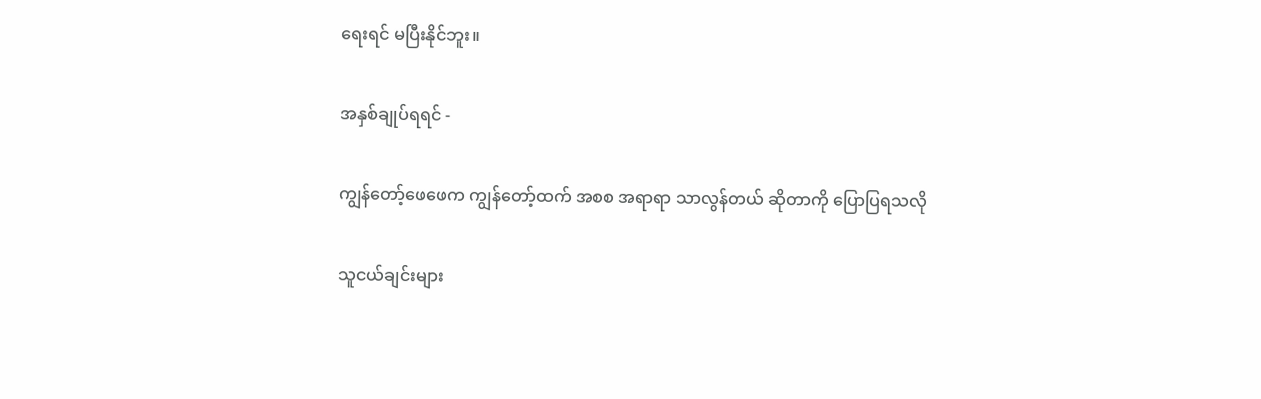ရေးရင် မပြီးနိုင်ဘူး။

အနှစ်ချုပ်ရရင် -

ကျွန်တော့်ဖေဖေက ကျွန်တော့်ထက် အစစ အရာရာ သာလွန်တယ် ဆိုတာကို ပြောပြရသလို

သူငယ်ချင်းများ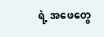ရဲ့ အဖေတွေ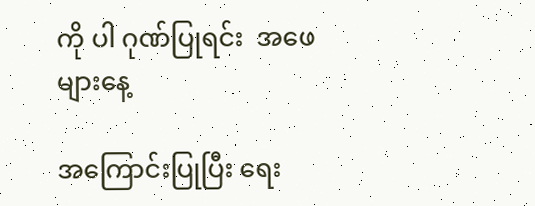ကို ပါ ဂုဏ်ပြုရင်း  အဖေများနေ့

အကြောင်းပြုပြီး ရေး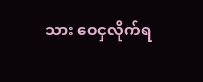သား ဝေငှလိုက်ရ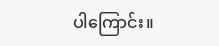ပါကြောင်း။